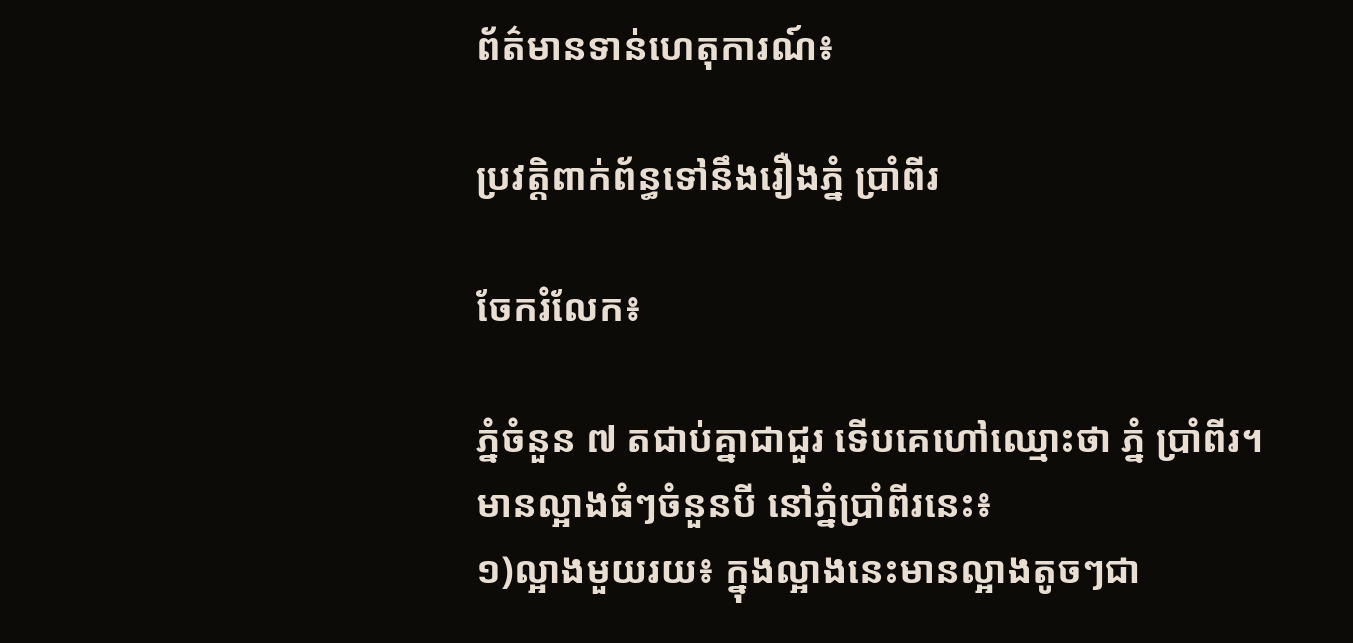ព័ត៌មានទាន់ហេតុការណ៍៖

ប្រវត្តិពាក់ព័ន្ធទៅនឹងរឿងភ្នំ ប្រាំពីរ

ចែករំលែក៖

ភ្នំចំនួន ៧ តជាប់គ្នាជាជួរ ទើបគេហៅឈ្មោះថា ភ្នំ ប្រាំពីរ។
មានល្អាងធំៗចំនួនបី នៅភ្នំប្រាំពីរនេះ៖
១)ល្អាងមួយរយ៖ ក្នុងល្អាងនេះមានល្អាងតូចៗជា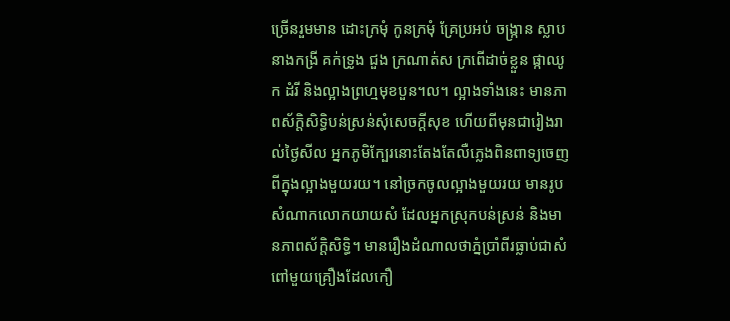ច្រើនរួមមាន ដោះក្រមុំ កូនក្រមុំ គ្រែប្រអប់ ចង្រ្កាន ស្លាបនាងកង្រី គក់ទ្រូង ជួង ក្រណាត់ស ក្រពើដាច់ខ្លួន ផ្កាឈូក ដំរី និងល្អាងព្រហ្មមុខបួន។ល។ ល្អាងទាំងនេះ មានភាពស័ក្តិសិទ្ធិបន់ស្រន់សុំសេចក្តីសុខ ហើយពីមុនជារៀងរាល់ថ្ងៃសីល អ្នកភូមិក្បែរនោះតែងតែលឺភ្លេងពិនពាទ្យចេញពីក្នុងល្អាងមួយរយ។ នៅច្រកចូលល្អាងមួយរយ មានរូបសំណាកលោកយាយសំ ដែលអ្នកស្រុកបន់ស្រន់ និងមានភាពស័ក្តិសិទ្ធិ។ មានរឿងដំណាលថាភ្នំប្រាំពីរធ្លាប់ជាសំពៅមួយគ្រឿងដែលកឿ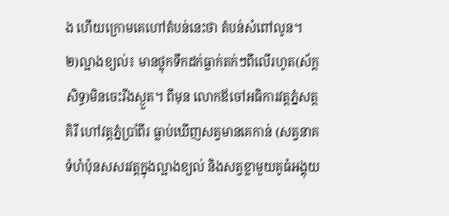ង ហើយក្រោមគេហៅតំបន់នេះថា តំបន់សំពៅលូន។
២)ល្អាងខ្យល់៖ មានថ្លុកទឹកដក់ធ្លាក់តក់ៗពីលើរហូត(ស័ក្តសិទ្ធ)មិនចេះរីងស្ងួត។ ពីមុន លោកឪចៅអធិការវត្តភ្នំសត្តគិរី ហៅវត្តភ្នំប្រាំពីរ ធ្លាប់ឃើញសត្វមានគេកាន់ (សត្វនាគទំហំប៉ុនសសរវត្តក្នុងល្អាងខ្យល់ និងសត្វខ្លាមួយគូធំអង្គុយ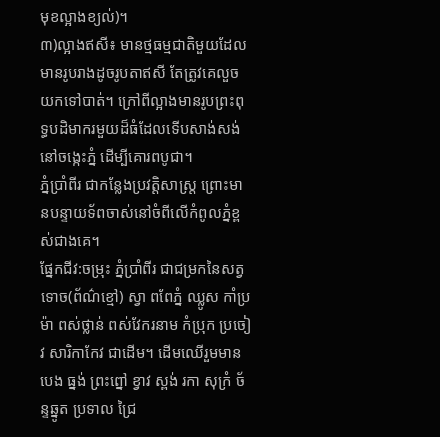មុខល្អាងខ្យល់)។
៣)ល្អាងឥសី៖ មានថ្មធម្មជាតិមួយដែលមានរូបរាងដូចរូបតាឥសី តែត្រូវគេលួចយកទៅបាត់។ ក្រៅពីល្អាងមានរូបព្រះពុទ្ធបដិមាករមួយដ៏ធំដែលទើបសាង់សង់ នៅចង្កេះភ្នំ ដើម្បីគោរពបូជា។
ភ្នំប្រាំពីរ ជាកន្លែងប្រវត្តិសាស្ត្រ ព្រោះមានបន្ទាយទ័ពចាស់នៅចំពីលើកំពូលភ្នំខ្ពស់ជាងគេ។
ផ្នែកជីវ:ចម្រុះ ភ្នំប្រាំពីរ ជាជម្រកនៃសត្វទោច(ព័ណ៌ខ្មៅ) ស្វា ពពែភ្នំ ឈ្លូស កាំប្រម៉ា ពស់ថ្លាន់ ពស់វែករនាម កំប្រុក ប្រចៀវ សារិកាកែវ ជាដើម។ ដើមឈើរួមមាន បេង ធ្នង់ ព្រះព្នៅ ខ្វាវ ស្ពង់ រកា សុក្រំ ច័ន្ទឆ្នូត ប្រទាល ជ្រៃ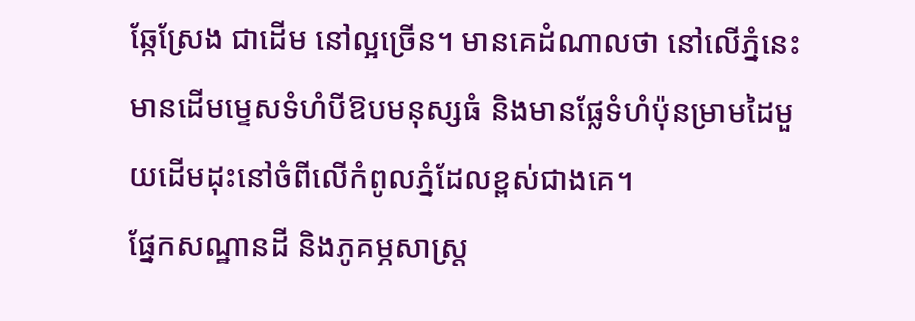ឆ្កែស្រែង ជាដើម នៅល្អច្រើន។ មានគេដំណាលថា នៅលើភ្នំនេះមានដើមម្ទេសទំហំបីឱបមនុស្សធំ និងមានផ្លែទំហំប៉ុនម្រាមដៃមួយដើមដុះនៅចំពីលើកំពូលភ្នំដែលខ្ពស់ជាងគេ។
ផ្នែកសណ្ឋានដី និងភូគម្ភសាស្ត្រ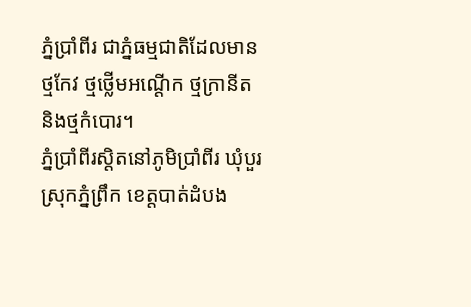ភ្នំប្រាំពីរ ជាភ្នំធម្មជាតិដែលមានថ្មកែវ ថ្មថ្លើមអណ្តើក ថ្មក្រានីត និងថ្មកំបោរ។
ភ្នំប្រាំពីរស្តិតនៅភូមិប្រាំពីរ ឃុំបួរ ស្រុកភ្នំព្រឹក ខេត្តបាត់ដំបង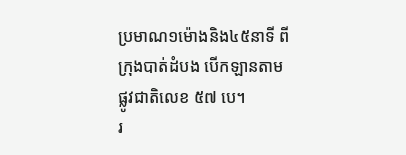ប្រមាណ១ម៉ោងនិង៤៥នាទី ពីក្រុងបាត់ដំបង បើកឡានតាមផ្លូវជាតិលេខ ៥៧ បេ។
រ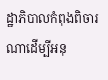ដ្ឋាភិបាលកំពុងពិចារណាដើម្បីអនុ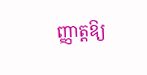ញ្ញាត្តឱ្យ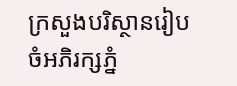ក្រសួងបរិស្ថានរៀបចំអភិរក្សភ្នំ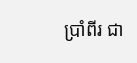ប្រាំពីរ ជា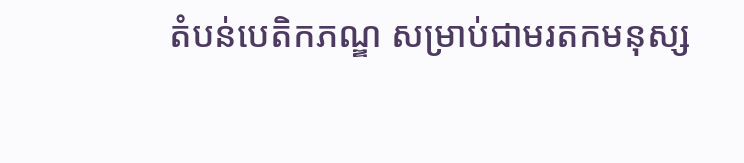តំបន់បេតិកភណ្ឌ សម្រាប់ជាមរតកមនុស្ស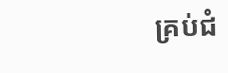គ្រប់ជំ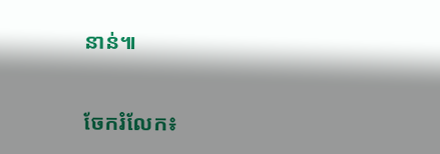នាន់៕


ចែករំលែក៖